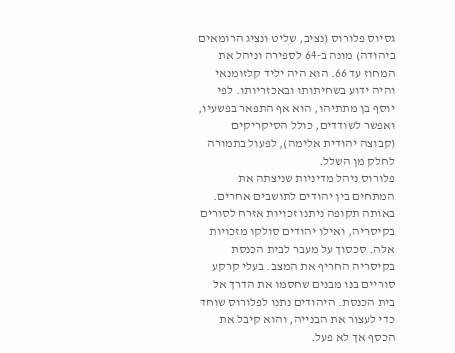גסיוס פלורוס (נציב, שליט ונציג הרומאים ביהודה) מונה ב-64 לספירה וניהל את המחוז עד 66. הוא היה יליד קלזומנאי והיה ידוע בשחיתותו ובאכזריותו. לפי יוסף בן מתתיהו, הוא אף התפאר בפשעיו, ואפשר לשודדים, כולל הסיקריקים (קבוצה יהודית אלימה), לפעול בתמורה לחלק מן השלל.
פלורוס ניהל מדיניות שניצתה את המתחים בין יהודים לתושבים אחרים. באותה תקופה ניתנו זכויות אזרח לסורים בקיסריה, ואילו יהודים סולקו מזכויות אלה. סכסוך על מעבר לבית הכנסת בקיסריה החריף את המצב. בעלי קרקע סוריים בנו מבנים שחסמו את הדרך אל בית הכנסת. היהודים נתנו לפלורוס שוחד כדי לעצור את הבנייה, והוא קיבל את הכסף אך לא פעל.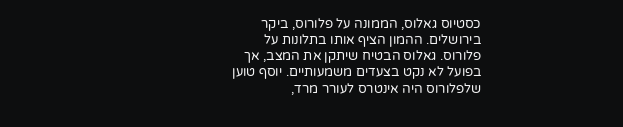כסטיוס גאלוס, הממונה על פלורוס, ביקר בירושלים. ההמון הציף אותו בתלונות על פלורוס. גאלוס הבטיח שיתקן את המצב, אך בפועל לא נקט בצעדים משמעותיים. יוסף טוען שלפלורוס היה אינטרס לעורר מרד,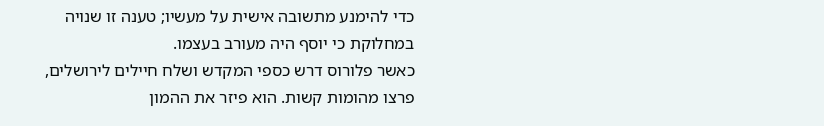כדי להימנע מתשובה אישית על מעשיו; טענה זו שנויה במחלוקת כי יוסף היה מעורב בעצמו.
כאשר פלורוס דרש כספי המקדש ושלח חיילים לירושלים, פרצו מהומות קשות. הוא פיזר את ההמון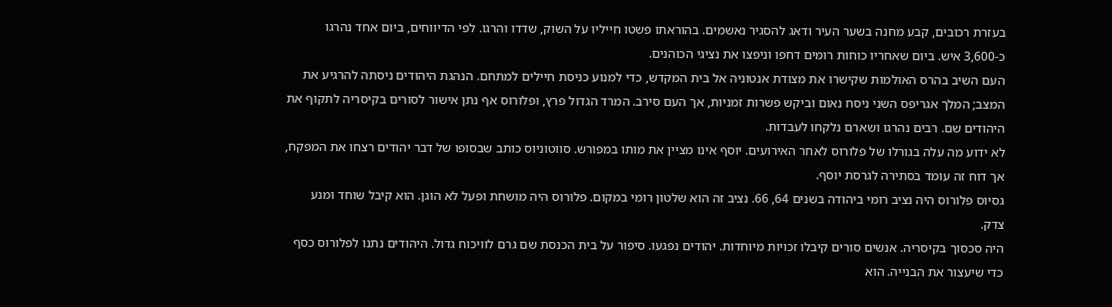בעזרת רכובים, קבע מחנה בשער העיר ודאג להסגיר נאשמים. בהוראתו פשטו חייליו על השוק, שדדו והרגו. לפי הדיווחים, ביום אחד נהרגו כ-3,600 איש. ביום שאחריו כוחות רומים דחפו וניפצו את נציגי הכוהנים.
העם השיב בהרס האולמות שקישרו את מצודת אנטוניה אל בית המקדש, כדי למנוע כניסת חיילים למתחם. הנהגת היהודים ניסתה להרגיע את המצב; המלך אגריפס השני ניסח נאום וביקש פשרות זמניות, אך העם סירב. המרד הגדול פרץ, ופלורוס אף נתן אישור לסורים בקיסריה לתקוף את היהודים שם. רבים נהרגו ושארם נלקחו לעבדות.
לא ידוע מה עלה בגורלו של פלורוס לאחר האירועים. יוסף אינו מציין את מותו במפורש. סווטוניוס כותב שבסופו של דבר יהודים רצחו את המפקח, אך דוח זה עומד בסתירה לגרסת יוסף.
גסיוס פלורוס היה נציב רומי ביהודה בשנים 64, 66. נציב זה הוא שלטון רומי במקום. פלורוס היה מושחת ופעל לא הוגן. הוא קיבל שוחד ומנע צדק.
היה סכסוך בקיסריה. אנשים סורים קיבלו זכויות מיוחדות. יהודים נפגעו. סיפור על בית הכנסת שם גרם לוויכוח גדול. היהודים נתנו לפלורוס כסף כדי שיעצור את הבנייה. הוא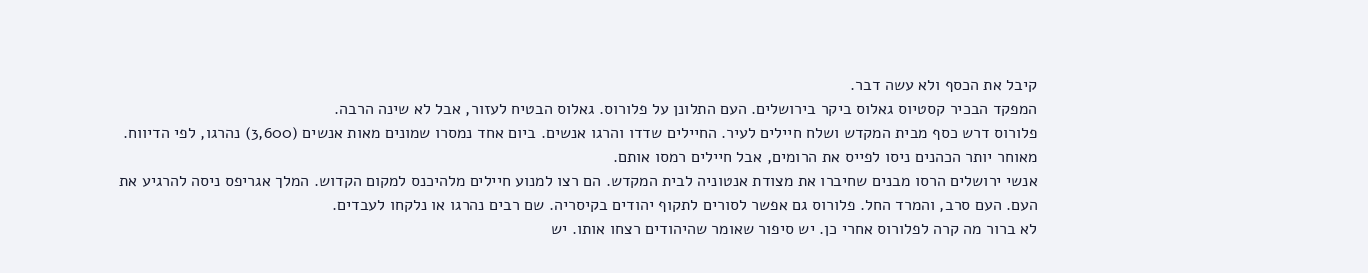קיבל את הכסף ולא עשה דבר.
המפקד הבכיר קסטיוס גאלוס ביקר בירושלים. העם התלונן על פלורוס. גאלוס הבטיח לעזור, אבל לא שינה הרבה.
פלורוס דרש כסף מבית המקדש ושלח חיילים לעיר. החיילים שדדו והרגו אנשים. ביום אחד נמסרו שמונים מאות אנשים (3,600) נהרגו, לפי הדיווח. מאוחר יותר הכהנים ניסו לפייס את הרומים, אבל חיילים רמסו אותם.
אנשי ירושלים הרסו מבנים שחיברו את מצודת אנטוניה לבית המקדש. הם רצו למנוע חיילים מלהיכנס למקום הקדוש. המלך אגריפס ניסה להרגיע את העם. העם סרב, והמרד החל. פלורוס גם אפשר לסורים לתקוף יהודים בקיסריה. שם רבים נהרגו או נלקחו לעבדים.
לא ברור מה קרה לפלורוס אחרי כן. יש סיפור שאומר שהיהודים רצחו אותו. יש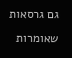גם גרסאות שאומרות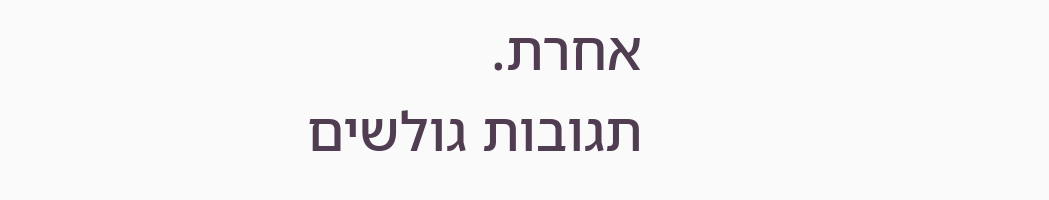אחרת.
תגובות גולשים